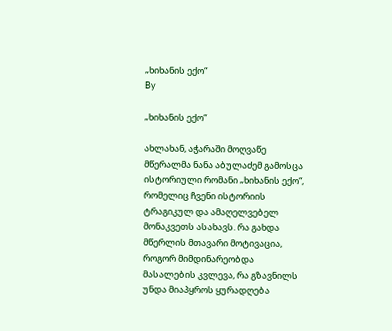„ხიხანის ექო“
By

„ხიხანის ექო“

ახლახან, აჭარაში მოღვაწე მწერალმა ნანა აბულაძემ გამოსცა ისტორიული რომანი „ხიხანის ექო“, რომელიც ჩვენი ისტორიის ტრაგიკულ და ამაღელვებელ მონაკვეთს ასახავს. რა გახდა მწერლის მთავარი მოტივაცია, როგორ მიმდინარეობდა მასალების კვლევა, რა გზავნილს უნდა მიაპყროს ყურადღება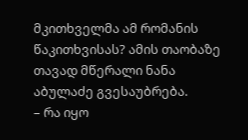მკითხველმა ამ რომანის წაკითხვისას? ამის თაობაზე თავად მწერალი ნანა აბულაძე გვესაუბრება.
– რა იყო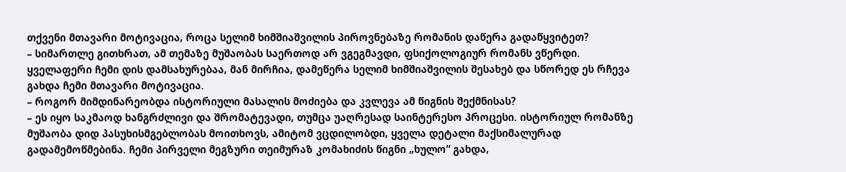თქვენი მთავარი მოტივაცია, როცა სელიმ ხიმშიაშვილის პიროვნებაზე რომანის დაწერა გადაწყვიტეთ?
– სიმართლე გითხრათ, ამ თემაზე მუშაობას საერთოდ არ ვგეგმავდი, ფსიქოლოგიურ რომანს ვწერდი. ყველაფერი ჩემი დის დამსახურებაა, მან მირჩია, დამეწერა სელიმ ხიმშიაშვილის შესახებ და სწორედ ეს რჩევა გახდა ჩემი მთავარი მოტივაცია.
– როგორ მიმდინარეობდა ისტორიული მასალის მოძიება და კვლევა ამ წიგნის შექმნისას?
– ეს იყო საკმაოდ ხანგრძლივი და შრომატევადი, თუმცა უაღრესად საინტერესო პროცესი. ისტორიულ რომანზე მუშაობა დიდ პასუხისმგებლობას მოითხოვს, ამიტომ ვცდილობდი, ყველა დეტალი მაქსიმალურად გადამემოწმებინა. ჩემი პირველი მეგზური თეიმურაზ კომახიძის წიგნი „ხულო“ გახდა,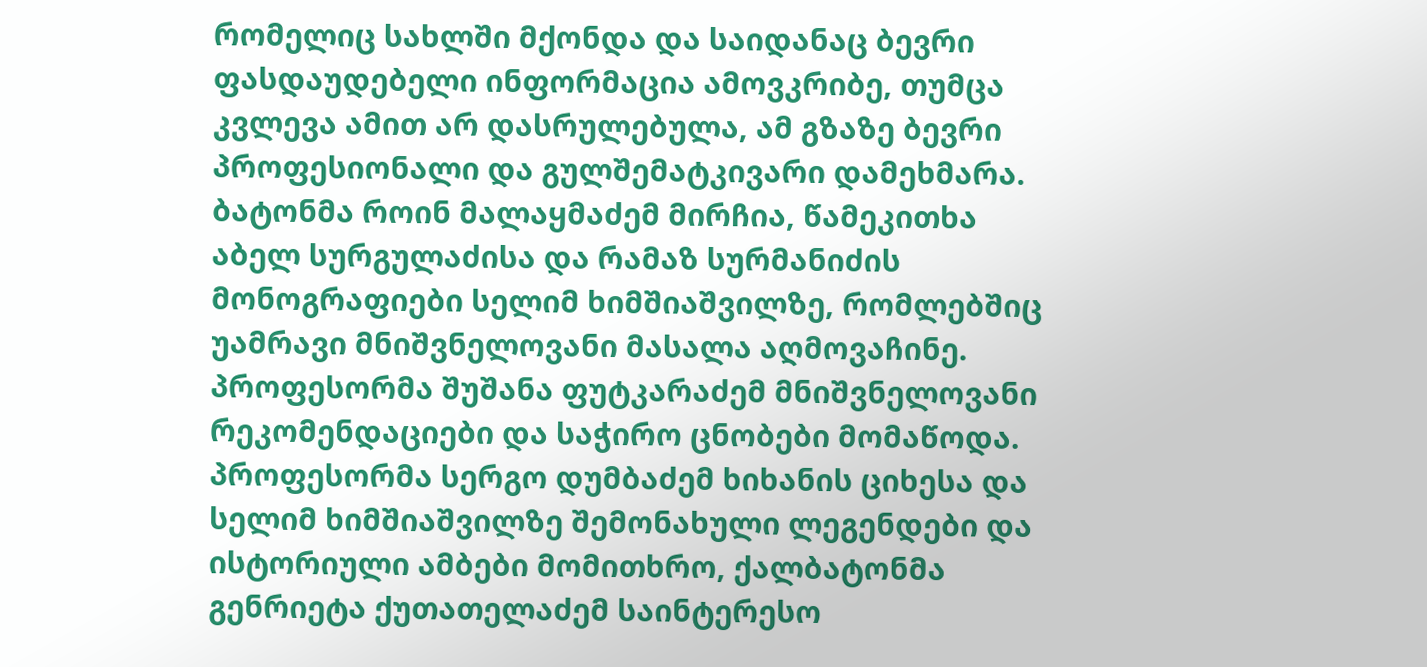რომელიც სახლში მქონდა და საიდანაც ბევრი ფასდაუდებელი ინფორმაცია ამოვკრიბე, თუმცა კვლევა ამით არ დასრულებულა, ამ გზაზე ბევრი პროფესიონალი და გულშემატკივარი დამეხმარა. ბატონმა როინ მალაყმაძემ მირჩია, წამეკითხა აბელ სურგულაძისა და რამაზ სურმანიძის მონოგრაფიები სელიმ ხიმშიაშვილზე, რომლებშიც უამრავი მნიშვნელოვანი მასალა აღმოვაჩინე. პროფესორმა შუშანა ფუტკარაძემ მნიშვნელოვანი რეკომენდაციები და საჭირო ცნობები მომაწოდა. პროფესორმა სერგო დუმბაძემ ხიხანის ციხესა და სელიმ ხიმშიაშვილზე შემონახული ლეგენდები და ისტორიული ამბები მომითხრო, ქალბატონმა გენრიეტა ქუთათელაძემ საინტერესო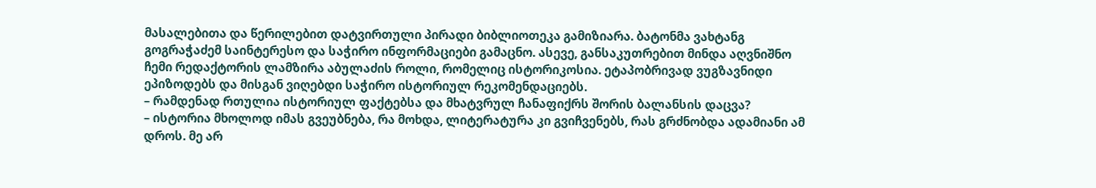მასალებითა და წერილებით დატვირთული პირადი ბიბლიოთეკა გამიზიარა. ბატონმა ვახტანგ გოგრაჭაძემ საინტერესო და საჭირო ინფორმაციები გამაცნო. ასევე, განსაკუთრებით მინდა აღვნიშნო ჩემი რედაქტორის ლამზირა აბულაძის როლი, რომელიც ისტორიკოსია. ეტაპობრივად ვუგზავნიდი ეპიზოდებს და მისგან ვიღებდი საჭირო ისტორიულ რეკომენდაციებს.
– რამდენად რთულია ისტორიულ ფაქტებსა და მხატვრულ ჩანაფიქრს შორის ბალანსის დაცვა?
– ისტორია მხოლოდ იმას გვეუბნება, რა მოხდა, ლიტერატურა კი გვიჩვენებს, რას გრძნობდა ადამიანი ამ დროს. მე არ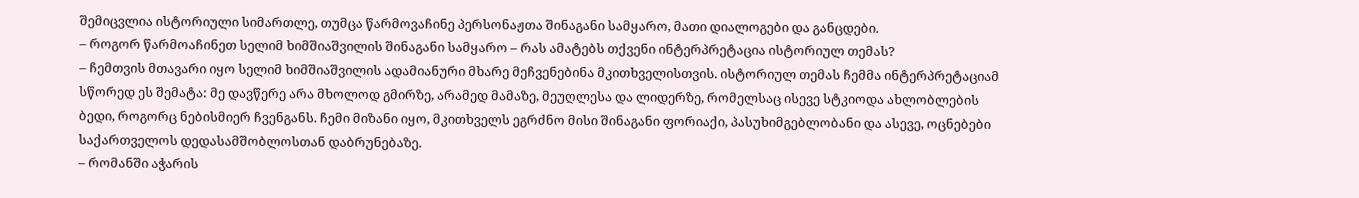შემიცვლია ისტორიული სიმართლე, თუმცა წარმოვაჩინე პერსონაჟთა შინაგანი სამყარო, მათი დიალოგები და განცდები.
– როგორ წარმოაჩინეთ სელიმ ხიმშიაშვილის შინაგანი სამყარო – რას ამატებს თქვენი ინტერპრეტაცია ისტორიულ თემას?
– ჩემთვის მთავარი იყო სელიმ ხიმშიაშვილის ადამიანური მხარე მეჩვენებინა მკითხველისთვის. ისტორიულ თემას ჩემმა ინტერპრეტაციამ სწორედ ეს შემატა: მე დავწერე არა მხოლოდ გმირზე, არამედ მამაზე, მეუღლესა და ლიდერზე, რომელსაც ისევე სტკიოდა ახლობლების ბედი, როგორც ნებისმიერ ჩვენგანს. ჩემი მიზანი იყო, მკითხველს ეგრძნო მისი შინაგანი ფორიაქი, პასუხიმგებლობანი და ასევე, ოცნებები საქართველოს დედასამშობლოსთან დაბრუნებაზე.
– რომანში აჭარის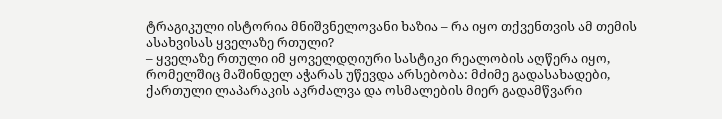ტრაგიკული ისტორია მნიშვნელოვანი ხაზია – რა იყო თქვენთვის ამ თემის ასახვისას ყველაზე რთული?
– ყველაზე რთული იმ ყოველდღიური სასტიკი რეალობის აღწერა იყო, რომელშიც მაშინდელ აჭარას უწევდა არსებობა: მძიმე გადასახადები, ქართული ლაპარაკის აკრძალვა და ოსმალების მიერ გადამწვარი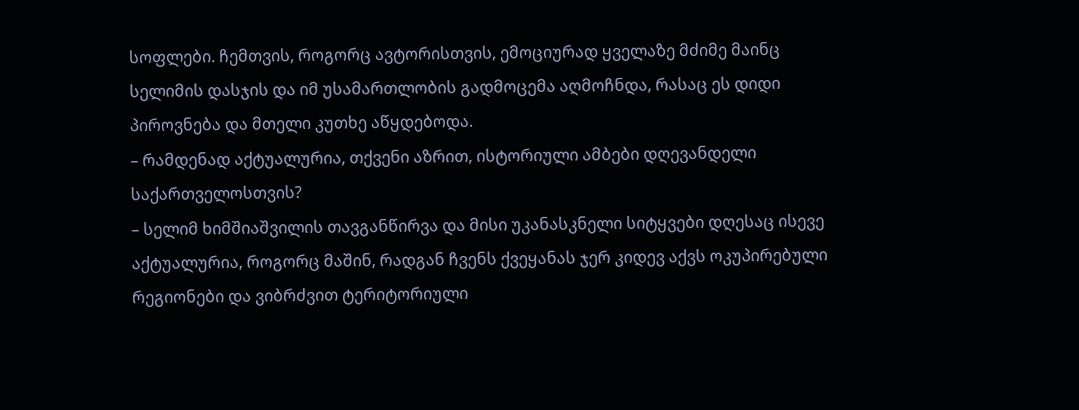სოფლები. ჩემთვის, როგორც ავტორისთვის, ემოციურად ყველაზე მძიმე მაინც სელიმის დასჯის და იმ უსამართლობის გადმოცემა აღმოჩნდა, რასაც ეს დიდი პიროვნება და მთელი კუთხე აწყდებოდა.
– რამდენად აქტუალურია, თქვენი აზრით, ისტორიული ამბები დღევანდელი საქართველოსთვის?
– სელიმ ხიმშიაშვილის თავგანწირვა და მისი უკანასკნელი სიტყვები დღესაც ისევე აქტუალურია, როგორც მაშინ, რადგან ჩვენს ქვეყანას ჯერ კიდევ აქვს ოკუპირებული რეგიონები და ვიბრძვით ტერიტორიული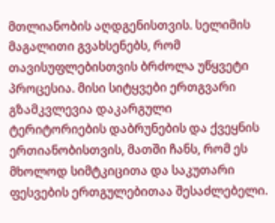მთლიანობის აღდგენისთვის. სელიმის მაგალითი გვახსენებს, რომ თავისუფლებისთვის ბრძოლა უწყვეტი პროცესია. მისი სიტყვები ერთგვარი გზამკვლევია დაკარგული ტერიტორიების დაბრუნების და ქვეყნის ერთიანობისთვის, მათში ჩანს, რომ ეს მხოლოდ სიმტკიცითა და საკუთარი ფესვების ერთგულებითაა შესაძლებელი.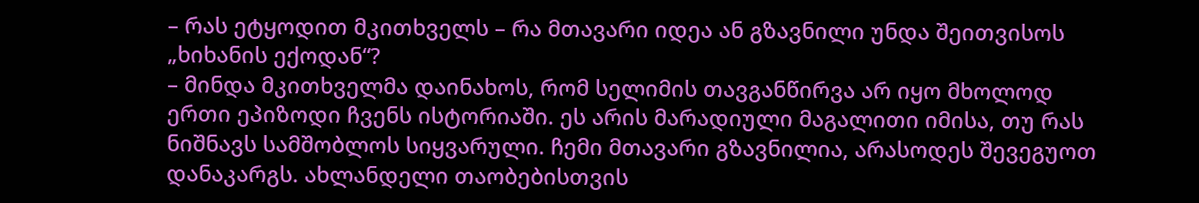– რას ეტყოდით მკითხველს – რა მთავარი იდეა ან გზავნილი უნდა შეითვისოს „ხიხანის ექოდან“?
– მინდა მკითხველმა დაინახოს, რომ სელიმის თავგანწირვა არ იყო მხოლოდ ერთი ეპიზოდი ჩვენს ისტორიაში. ეს არის მარადიული მაგალითი იმისა, თუ რას ნიშნავს სამშობლოს სიყვარული. ჩემი მთავარი გზავნილია, არასოდეს შევეგუოთ დანაკარგს. ახლანდელი თაობებისთვის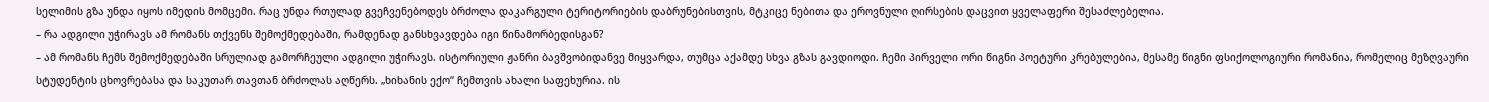სელიმის გზა უნდა იყოს იმედის მომცემი. რაც უნდა რთულად გვეჩვენებოდეს ბრძოლა დაკარგული ტერიტორიების დაბრუნებისთვის, მტკიცე ნებითა და ეროვნული ღირსების დაცვით ყველაფერი შესაძლებელია.
– რა ადგილი უჭირავს ამ რომანს თქვენს შემოქმედებაში, რამდენად განსხვავდება იგი წინამორბედისგან?
– ამ რომანს ჩემს შემოქმედებაში სრულიად გამორჩეული ადგილი უჭირავს. ისტორიული ჟანრი ბავშვობიდანვე მიყვარდა, თუმცა აქამდე სხვა გზას გავდიოდი. ჩემი პირველი ორი წიგნი პოეტური კრებულებია, მესამე წიგნი ფსიქოლოგიური რომანია, რომელიც მეზღვაური სტუდენტის ცხოვრებასა და საკუთარ თავთან ბრძოლას აღწერს. „ხიხანის ექო“ ჩემთვის ახალი საფეხურია. ის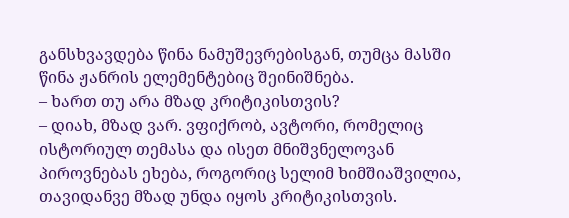განსხვავდება წინა ნამუშევრებისგან, თუმცა მასში წინა ჟანრის ელემენტებიც შეინიშნება.
– ხართ თუ არა მზად კრიტიკისთვის?
– დიახ, მზად ვარ. ვფიქრობ, ავტორი, რომელიც ისტორიულ თემასა და ისეთ მნიშვნელოვან პიროვნებას ეხება, როგორიც სელიმ ხიმშიაშვილია, თავიდანვე მზად უნდა იყოს კრიტიკისთვის.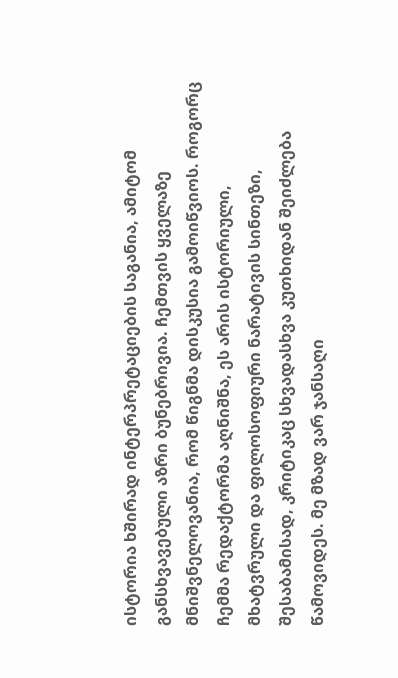ისტორია ხშირად ინტერპრეტაციების საგანია, ამიტომ განსხვავებული აზრი ბუნებრივია. ჩემთვის ყველაზე მნიშვნელოვანია, რომ წიგნმა დისკუსია გამოიწვიოს. როგორც ჩემმა რედაქტორმა აღნიშნა, ეს არის ისტორიული, მხატვრული და ფილოსოფიური ნარატივის სინთეზი, შესაბამისად, კრიტიკაც სხვადასხვა კუთხიდან შეიძლება წამოვიდეს. მე მზად ვარ ჯანსაღი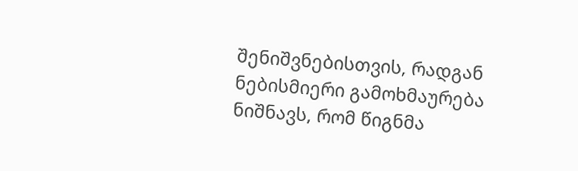შენიშვნებისთვის, რადგან ნებისმიერი გამოხმაურება ნიშნავს, რომ წიგნმა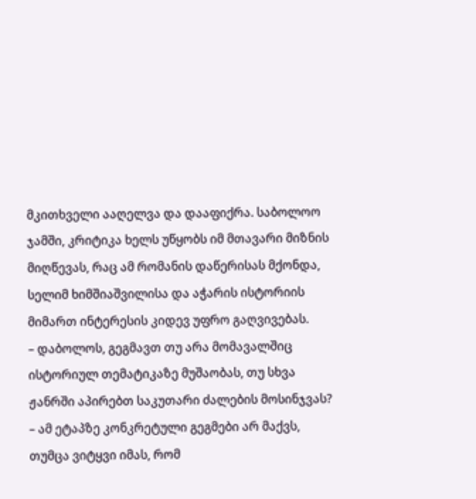მკითხველი ააღელვა და დააფიქრა. საბოლოო ჯამში, კრიტიკა ხელს უწყობს იმ მთავარი მიზნის მიღწევას, რაც ამ რომანის დაწერისას მქონდა, სელიმ ხიმშიაშვილისა და აჭარის ისტორიის მიმართ ინტერესის კიდევ უფრო გაღვივებას.
– დაბოლოს, გეგმავთ თუ არა მომავალშიც ისტორიულ თემატიკაზე მუშაობას, თუ სხვა ჟანრში აპირებთ საკუთარი ძალების მოსინჯვას?
– ამ ეტაპზე კონკრეტული გეგმები არ მაქვს, თუმცა ვიტყვი იმას, რომ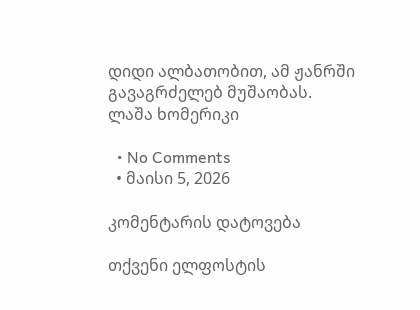დიდი ალბათობით, ამ ჟანრში გავაგრძელებ მუშაობას.
ლაშა ხომერიკი

  • No Comments
  • მაისი 5, 2026

კომენტარის დატოვება

თქვენი ელფოსტის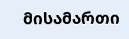მისამართი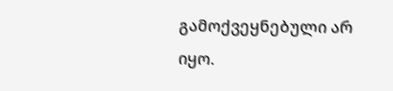გამოქვეყნებული არ იყო.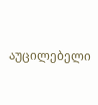აუცილებელი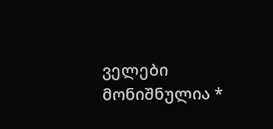ველები მონიშნულია *